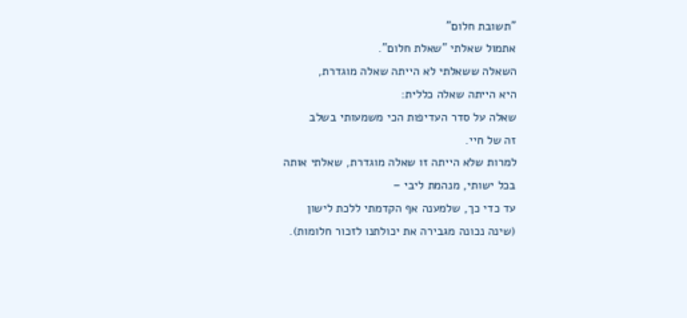"תשובת חלום"
אתמול שאלתי "שאלת חלום".
השאלה ששאלתי לא הייתה שאלה מוגדרת,
היא הייתה שאלה כללית:
שאלה על סדר העדיפות הכי משמעותי בשלב
זה של חיי.
למרות שלא הייתה זו שאלה מוגדרת, שאלתי אותה
בכל ישותי, מנהמת ליבי –
עד כדי כך, שלמענה אף הקדמתי ללכת לישון
(שינה נכונה מגבירה את יכולתנו לזכור חלומות).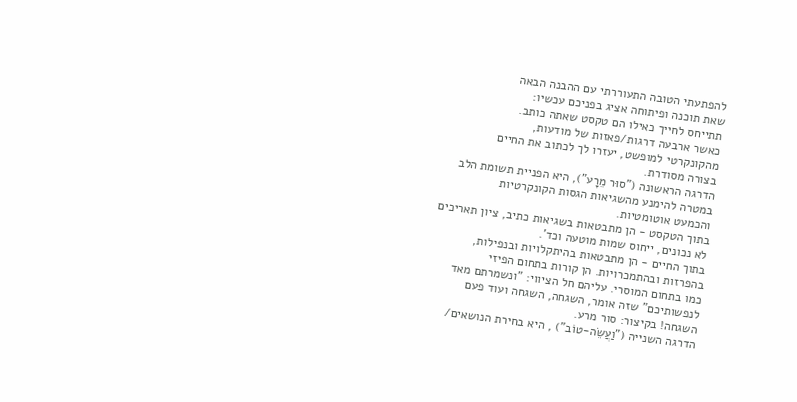להפתעתי הטובה התעוררתי עם ההבנה הבאה
שאת תוכנה ופיתוחה אציג בפניכם עכשיו:
תתייחס לחייך כאילו הם טקסט שאתה כותב.
כאשר ארבעה דרגות/פאזות של מודעות,
מהקונקרטי למופשט, יעזרו לך לכתוב את החיים
בצורה מסודרת.
הדרגה הראשונה ("סוּר מֵרָע"), היא הפניית תשומת הלב
במטרה להימנע מהשגיאות הגסות הקונקרטיות
והכמעט אוטומטיות.
בתוך הטקסט - הן מתבטאות בשגיאות כתיב, ציון תאריכים
לא נכונים, ייחוס שמות מוטעה וכד'.
בתוך החיים - הן מתבטאות בהיתקלויות ובנפילות,
בהפרזות ובהתמכרויות. הן קורות בתחום הפיזי
כמו בתחום המוסרי. עליהם חל הציווי: "ונשמרתם מאד
לנפשותיכם" שזה אומר, השגחה, השגחה ועוד פעם
השגחה! בקיצור: סור מרע.
הדרגה השנייה ("וַעֲשֵׂה-טוֹב") , היא בחירת הנושאים/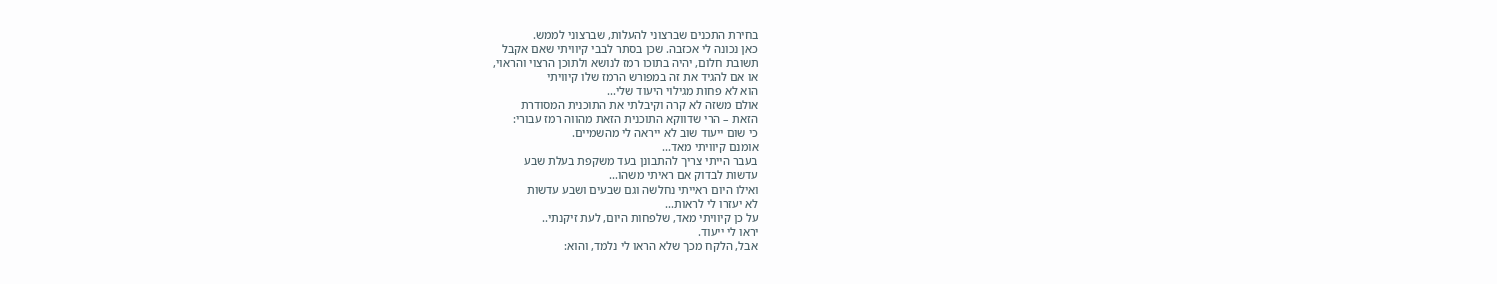בחירת התכנים שברצוני להעלות, שברצוני לממש.
כאן נכונה לי אכזבה. שכן בסתר לבבי קיוויתי שאם אקבל
תשובת חלום, יהיה בתוכו רמז לנושא ולתוכן הרצוי והראוי,
או אם להגיד את זה במפורש הרמז שלו קיוויתי
הוא לא פחות מגילוי היעוד שלי...
אולם משזה לא קרה וקיבלתי את התוכנית המסודרת
הזאת – הרי שדווקא התוכנית הזאת מהווה רמז עבורי:
כי שום ייעוד שוב לא ייראה לי מהשמיים.
אומנם קיוויתי מאד...
בעבר הייתי צריך להתבונן בעד משקפת בעלת שבע
עדשות לבדוק אם ראיתי משהו...
ואילו היום ראייתי נחלשה וגם שבעים ושבע עדשות
לא יעזרו לי לראות...
על כן קיוויתי מאד, שלפחות היום, לעת זיקנתי..
יראו לי ייעוד.
אבל, הלקח מכך שלא הראו לי נלמד, והוא: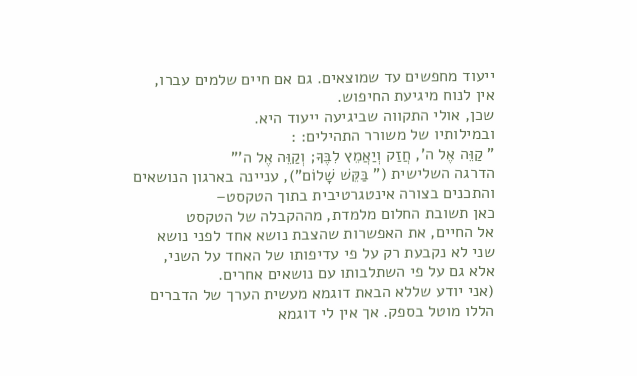ייעוד מחפשים עד שמוצאים. גם אם חיים שלמים עברו,
אין לנוח מיגיעת החיפוש.
שכן, אולי התקווה שביגיעה ייעוד היא.
ובמילותיו של משורר התהילים: :
" קַוֵּה אֶל ה', חֲזַק וְיַאֲמֵץ לִבֶּךָ; וְקַוֵּה אֶל ה'"
הדרגה השלישית (" בַּקֵּשׁ שָׁלוֹם"), עניינה בארגון הנושאים
והתכנים בצורה אינטגרטיבית בתוך הטקסט–
כאן תשובת החלום מלמדת, מההקבלה של הטקסט
אל החיים, את האפשרות שהצבת נושא אחד לפני נושא
שני לא נקבעת רק על פי עדיפותו של האחד על השני,
אלא גם על פי השתלבותו עם נושאים אחרים.
(אני יודע שללא הבאת דוגמא מעשית הערך של הדברים
הללו מוטל בספק. אך אין לי דוגמא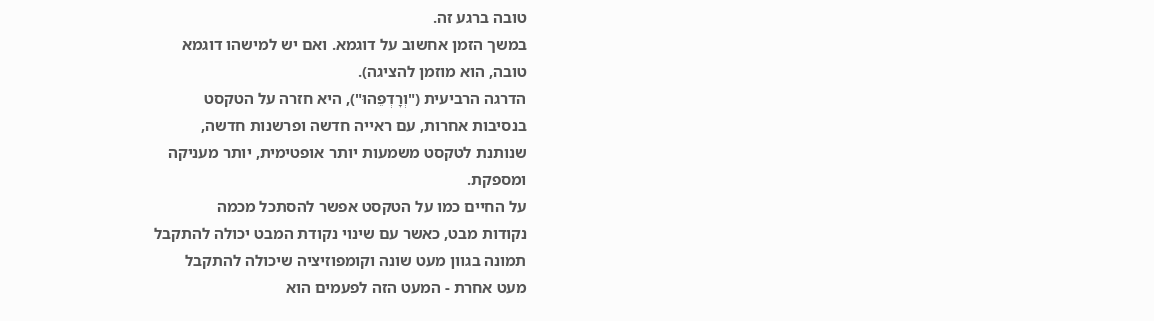טובה ברגע זה.
במשך הזמן אחשוב על דוגמא. ואם יש למישהו דוגמא
טובה, הוא מוזמן להציגה).
הדרגה הרביעית ("וְרָדְפֵהוּ"), היא חזרה על הטקסט
בנסיבות אחרות, עם ראייה חדשה ופרשנות חדשה,
שנותנת לטקסט משמעות יותר אופטימית, יותר מעניקה
ומספקת.
על החיים כמו על הטקסט אפשר להסתכל מכמה
נקודות מבט, כאשר עם שינוי נקודת המבט יכולה להתקבל
תמונה בגוון מעט שונה וקומפוזיציה שיכולה להתקבל
מעט אחרת - המעט הזה לפעמים הוא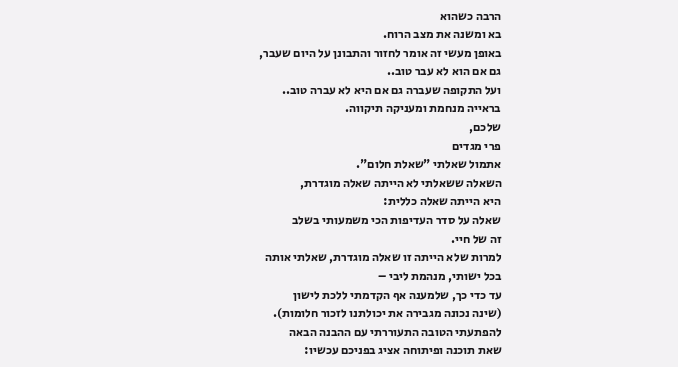הרבה כשהוא
בא ומשנה את מצב הרוח.
באופן מעשי זה אומר לחזור והתבונן על היום שעבר,
גם אם הוא לא עבר טוב..
ועל התקופה שעברה גם אם היא לא עברה טוב..
בראייה מנחמת ומעניקה תיקווה.
שלכם,
פרי מגדים
אתמול שאלתי "שאלת חלום".
השאלה ששאלתי לא הייתה שאלה מוגדרת,
היא הייתה שאלה כללית:
שאלה על סדר העדיפות הכי משמעותי בשלב
זה של חיי.
למרות שלא הייתה זו שאלה מוגדרת, שאלתי אותה
בכל ישותי, מנהמת ליבי –
עד כדי כך, שלמענה אף הקדמתי ללכת לישון
(שינה נכונה מגבירה את יכולתנו לזכור חלומות).
להפתעתי הטובה התעוררתי עם ההבנה הבאה
שאת תוכנה ופיתוחה אציג בפניכם עכשיו: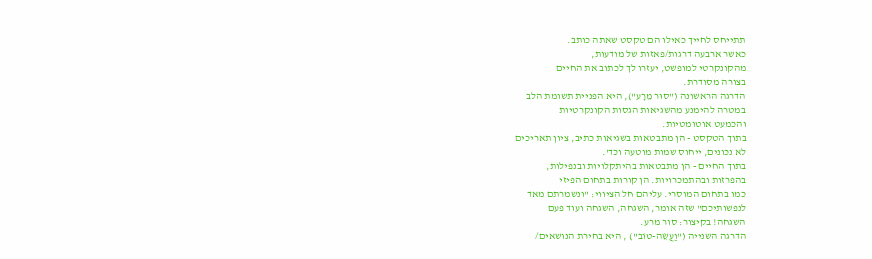תתייחס לחייך כאילו הם טקסט שאתה כותב.
כאשר ארבעה דרגות/פאזות של מודעות,
מהקונקרטי למופשט, יעזרו לך לכתוב את החיים
בצורה מסודרת.
הדרגה הראשונה ("סוּר מֵרָע"), היא הפניית תשומת הלב
במטרה להימנע מהשגיאות הגסות הקונקרטיות
והכמעט אוטומטיות.
בתוך הטקסט - הן מתבטאות בשגיאות כתיב, ציון תאריכים
לא נכונים, ייחוס שמות מוטעה וכד'.
בתוך החיים - הן מתבטאות בהיתקלויות ובנפילות,
בהפרזות ובהתמכרויות. הן קורות בתחום הפיזי
כמו בתחום המוסרי. עליהם חל הציווי: "ונשמרתם מאד
לנפשותיכם" שזה אומר, השגחה, השגחה ועוד פעם
השגחה! בקיצור: סור מרע.
הדרגה השנייה ("וַעֲשֵׂה-טוֹב") , היא בחירת הנושאים/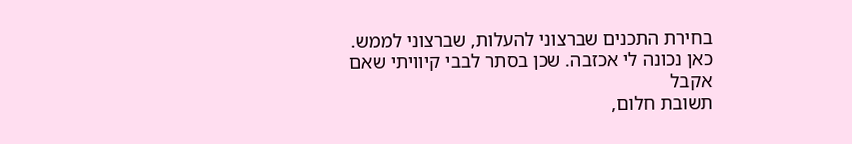בחירת התכנים שברצוני להעלות, שברצוני לממש.
כאן נכונה לי אכזבה. שכן בסתר לבבי קיוויתי שאם אקבל
תשובת חלום,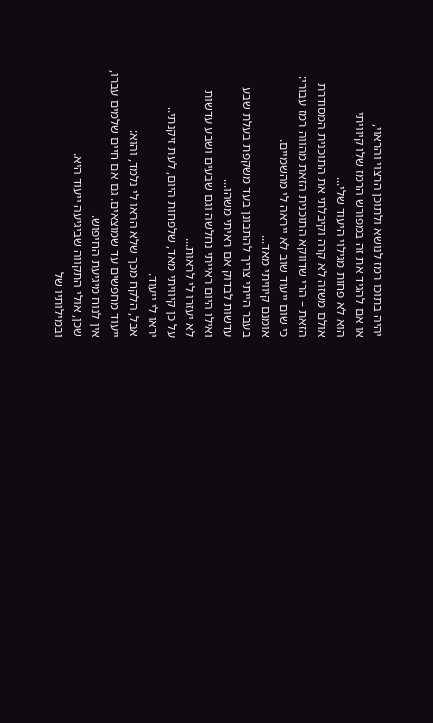יהיה בתוכו רמז לנושא ולתוכן הרצוי והראוי,
או אם להגיד את זה במפורש הרמז שלו קיוויתי
הוא לא פחות מגילוי היעוד שלי...
אולם משזה לא קרה וקיבלתי את התוכנית המסודרת
הזאת – הרי שדווקא התוכנית הזאת מהווה רמז עבורי:
כי שום ייעוד שוב לא ייראה לי מהשמיים.
אומנם קיוויתי מאד...
בעבר הייתי צריך להתבונן בעד משקפת בעלת שבע
עדשות לבדוק אם ראיתי משהו...
ואילו היום ראייתי נחלשה וגם שבעים ושבע עדשות
לא יעזרו לי לראות...
על כן קיוויתי מאד, שלפחות היום, לעת זיקנתי..
יראו לי ייעוד.
אבל, הלקח מכך שלא הראו לי נלמד, והוא:
ייעוד מחפשים עד שמוצאים. גם אם חיים שלמים עברו,
אין לנוח מיגיעת החיפוש.
שכן, אולי התקווה שביגיעה ייעוד היא.
ובמילותיו של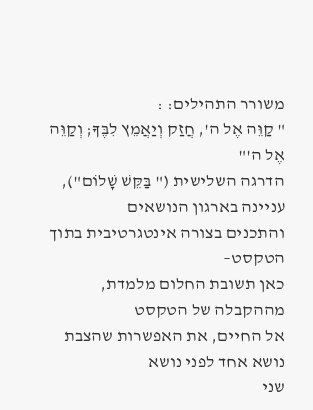משורר התהילים: :
" קַוֵּה אֶל ה', חֲזַק וְיַאֲמֵץ לִבֶּךָ; וְקַוֵּה אֶל ה'"
הדרגה השלישית (" בַּקֵּשׁ שָׁלוֹם"), עניינה בארגון הנושאים
והתכנים בצורה אינטגרטיבית בתוך הטקסט–
כאן תשובת החלום מלמדת, מההקבלה של הטקסט
אל החיים, את האפשרות שהצבת נושא אחד לפני נושא
שני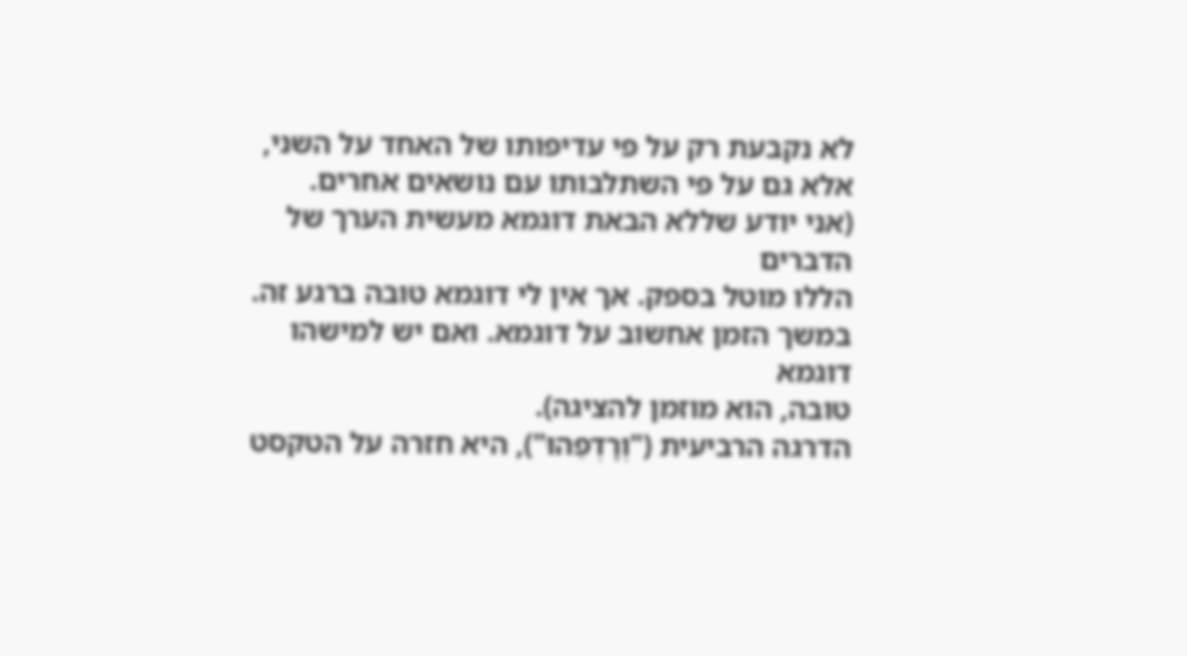לא נקבעת רק על פי עדיפותו של האחד על השני,
אלא גם על פי השתלבותו עם נושאים אחרים.
(אני יודע שללא הבאת דוגמא מעשית הערך של הדברים
הללו מוטל בספק. אך אין לי דוגמא טובה ברגע זה.
במשך הזמן אחשוב על דוגמא. ואם יש למישהו דוגמא
טובה, הוא מוזמן להציגה).
הדרגה הרביעית ("וְרָדְפֵהוּ"), היא חזרה על הטקסט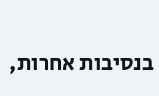בנסיבות אחרות,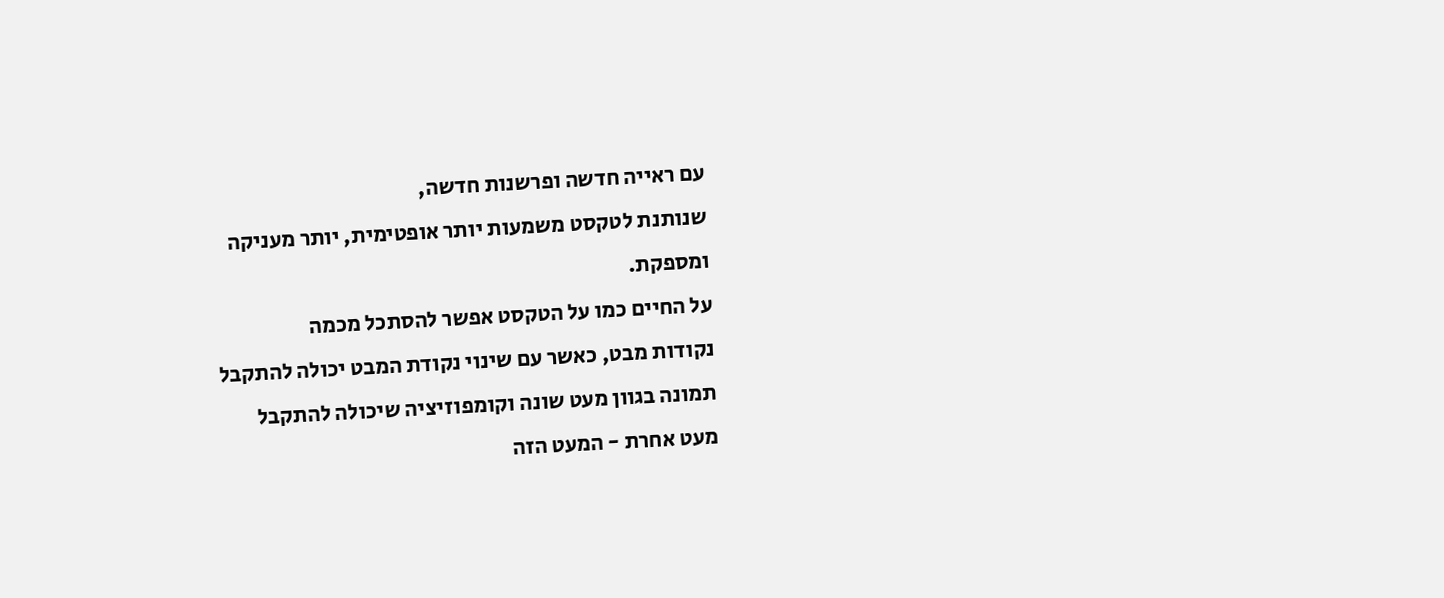עם ראייה חדשה ופרשנות חדשה,
שנותנת לטקסט משמעות יותר אופטימית, יותר מעניקה
ומספקת.
על החיים כמו על הטקסט אפשר להסתכל מכמה
נקודות מבט, כאשר עם שינוי נקודת המבט יכולה להתקבל
תמונה בגוון מעט שונה וקומפוזיציה שיכולה להתקבל
מעט אחרת - המעט הזה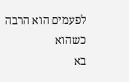לפעמים הוא הרבה כשהוא
בא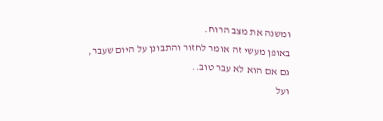ומשנה את מצב הרוח.
באופן מעשי זה אומר לחזור והתבונן על היום שעבר,
גם אם הוא לא עבר טוב..
ועל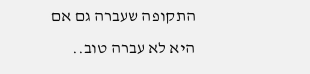התקופה שעברה גם אם היא לא עברה טוב..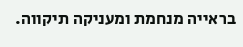בראייה מנחמת ומעניקה תיקווה.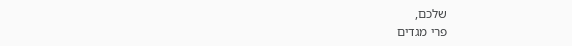שלכם,
פרי מגדים